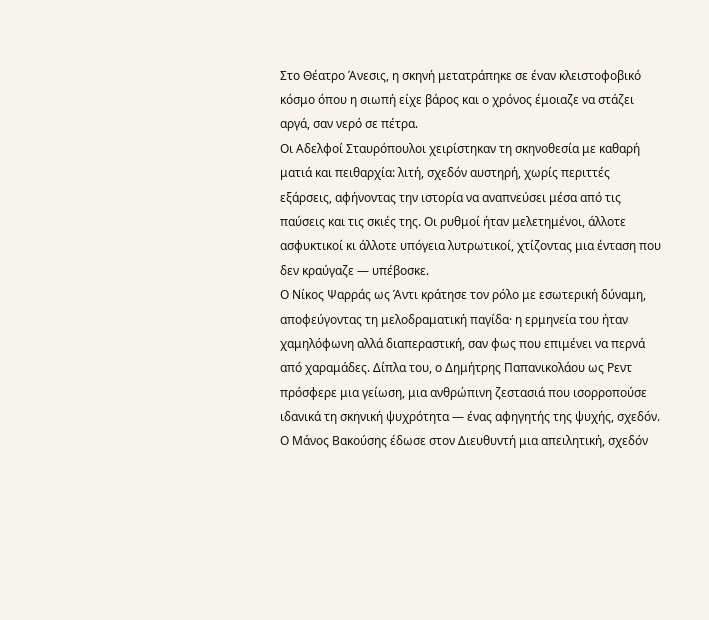Στο Θέατρο Άνεσις, η σκηνή μετατράπηκε σε έναν κλειστοφοβικό κόσμο όπου η σιωπή είχε βάρος και ο χρόνος έμοιαζε να στάζει αργά, σαν νερό σε πέτρα.
Οι Αδελφοί Σταυρόπουλοι χειρίστηκαν τη σκηνοθεσία με καθαρή ματιά και πειθαρχία: λιτή, σχεδόν αυστηρή, χωρίς περιττές εξάρσεις, αφήνοντας την ιστορία να αναπνεύσει μέσα από τις παύσεις και τις σκιές της. Οι ρυθμοί ήταν μελετημένοι, άλλοτε ασφυκτικοί κι άλλοτε υπόγεια λυτρωτικοί, χτίζοντας μια ένταση που δεν κραύγαζε — υπέβοσκε.
Ο Νίκος Ψαρράς ως Άντι κράτησε τον ρόλο με εσωτερική δύναμη, αποφεύγοντας τη μελοδραματική παγίδα· η ερμηνεία του ήταν χαμηλόφωνη αλλά διαπεραστική, σαν φως που επιμένει να περνά από χαραμάδες. Δίπλα του, ο Δημήτρης Παπανικολάου ως Ρεντ πρόσφερε μια γείωση, μια ανθρώπινη ζεστασιά που ισορροπούσε ιδανικά τη σκηνική ψυχρότητα — ένας αφηγητής της ψυχής, σχεδόν.
Ο Μάνος Βακούσης έδωσε στον Διευθυντή μια απειλητική, σχεδόν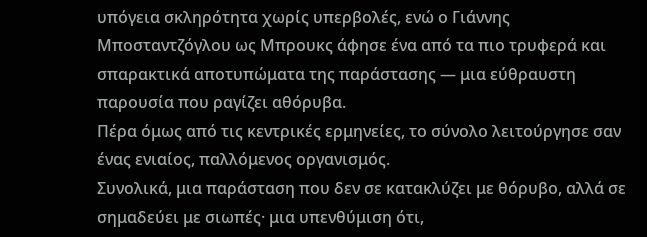υπόγεια σκληρότητα χωρίς υπερβολές, ενώ ο Γιάννης Μποσταντζόγλου ως Μπρουκς άφησε ένα από τα πιο τρυφερά και σπαρακτικά αποτυπώματα της παράστασης — μια εύθραυστη παρουσία που ραγίζει αθόρυβα.
Πέρα όμως από τις κεντρικές ερμηνείες, το σύνολο λειτούργησε σαν ένας ενιαίος, παλλόμενος οργανισμός.
Συνολικά, μια παράσταση που δεν σε κατακλύζει με θόρυβο, αλλά σε σημαδεύει με σιωπές· μια υπενθύμιση ότι,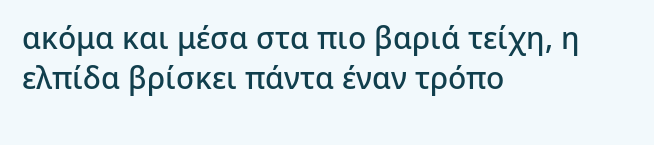ακόμα και μέσα στα πιο βαριά τείχη, η ελπίδα βρίσκει πάντα έναν τρόπο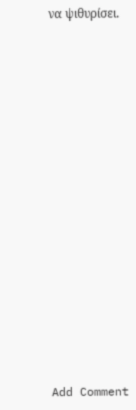να ψιθυρίσει.

















Add Comment